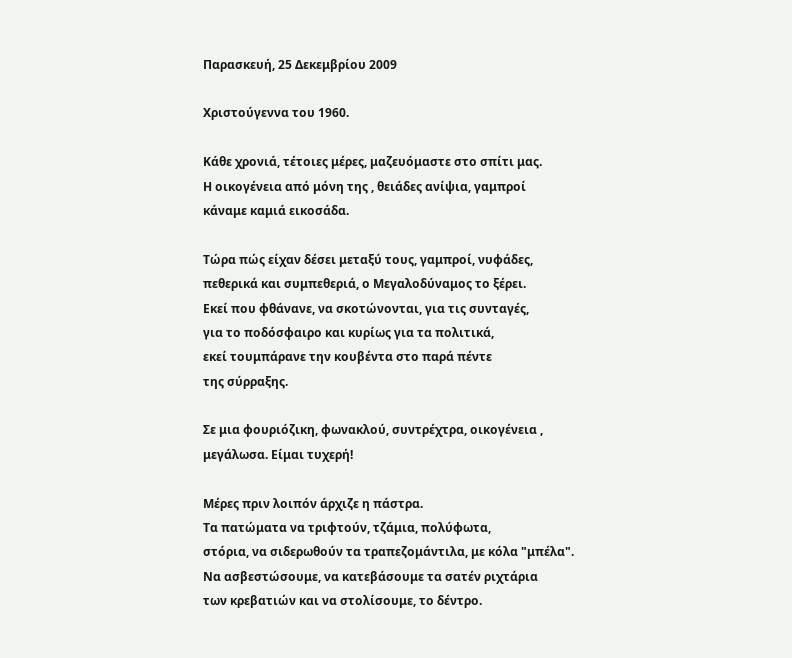Παρασκευή, 25 Δεκεμβρίου 2009

Χριστούγεννα του 1960.

Κάθε χρονιά, τέτοιες μέρες, μαζευόμαστε στο σπίτι μας.
Η οικογένεια από μόνη της , θειάδες ανίψια, γαμπροί
κάναμε καμιά εικοσάδα.

Τώρα πώς είχαν δέσει μεταξύ τους, γαμπροί, νυφάδες,
πεθερικά και συμπεθεριά, ο Μεγαλοδύναμος το ξέρει.
Εκεί που φθάνανε, να σκοτώνονται, για τις συνταγές,
για το ποδόσφαιρο και κυρίως για τα πολιτικά,
εκεί τουμπάρανε την κουβέντα στο παρά πέντε
της σύρραξης.

Σε μια φουριόζικη, φωνακλού, συντρέχτρα, οικογένεια ,
μεγάλωσα. Είμαι τυχερή!

Μέρες πριν λοιπόν άρχιζε η πάστρα.
Τα πατώματα να τριφτούν, τζάμια, πολύφωτα,
στόρια, να σιδερωθούν τα τραπεζομάντιλα, με κόλα "μπέλα".
Να ασβεστώσουμε, να κατεβάσουμε τα σατέν ριχτάρια
των κρεβατιών και να στολίσουμε, το δέντρο.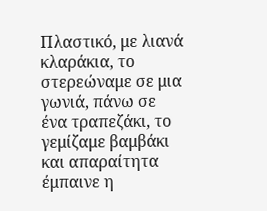Πλαστικό, με λιανά κλαράκια, το στερεώναμε σε μια
γωνιά, πάνω σε ένα τραπεζάκι, το γεμίζαμε βαμβάκι
και απαραίτητα έμπαινε η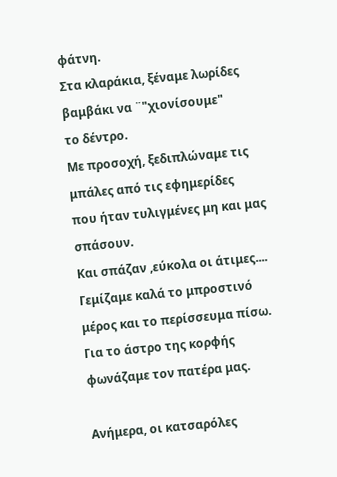φάτνη.
Στα κλαράκια, ξέναμε λωρίδες βαμβάκι να ¨"χιονίσουμε"
το δέντρο.
Με προσοχή, ξεδιπλώναμε τις μπάλες από τις εφημερίδες
που ήταν τυλιγμένες μη και μας σπάσουν.
Και σπάζαν ,εύκολα οι άτιμες....
Γεμίζαμε καλά το μπροστινό μέρος και το περίσσευμα πίσω.
Για το άστρο της κορφής φωνάζαμε τον πατέρα μας.

Ανήμερα, οι κατσαρόλες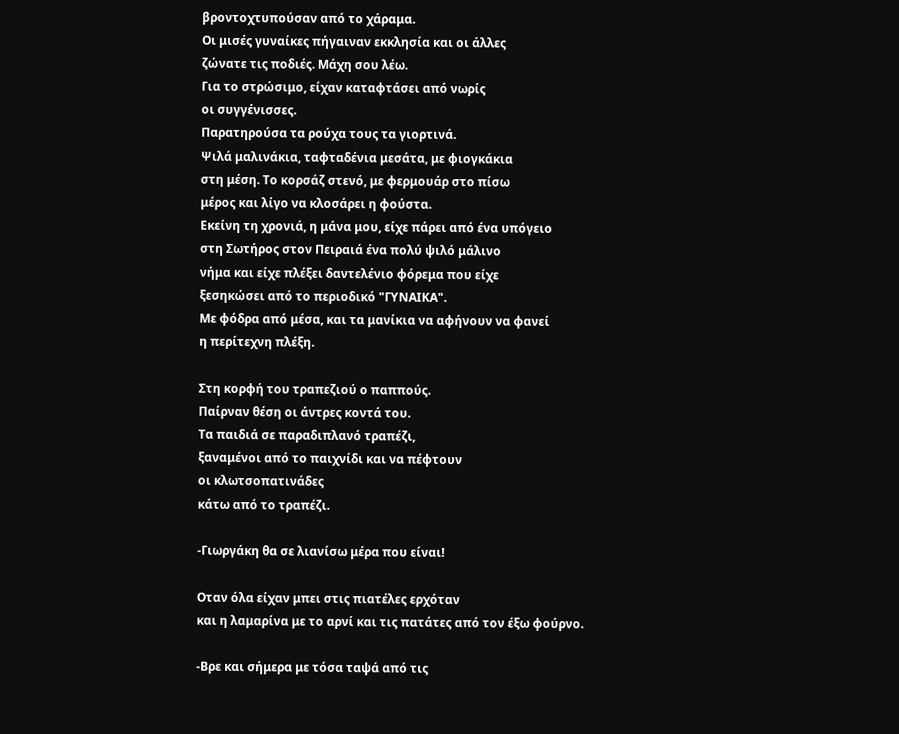βροντοχτυπούσαν από το χάραμα.
Οι μισές γυναίκες πήγαιναν εκκλησία και οι άλλες
ζώνατε τις ποδιές. Μάχη σου λέω.
Για το στρώσιμο, είχαν καταφτάσει από νωρίς
οι συγγένισσες.
Παρατηρούσα τα ρούχα τους τα γιορτινά.
Ψιλά μαλινάκια, ταφταδένια μεσάτα, με φιογκάκια
στη μέση. Το κορσάζ στενό, με φερμουάρ στο πίσω
μέρος και λίγο να κλοσάρει η φούστα.
Εκείνη τη χρονιά, η μάνα μου, είχε πάρει από ένα υπόγειο
στη Σωτήρος στον Πειραιά ένα πολύ ψιλό μάλινο
νήμα και είχε πλέξει δαντελένιο φόρεμα που είχε
ξεσηκώσει από το περιοδικό "ΓΥΝΑΙΚΑ".
Με φόδρα από μέσα, και τα μανίκια να αφήνουν να φανεί
η περίτεχνη πλέξη.

Στη κορφή του τραπεζιού ο παππούς.
Παίρναν θέση οι άντρες κοντά του.
Τα παιδιά σε παραδιπλανό τραπέζι,
ξαναμένοι από το παιχνίδι και να πέφτουν
οι κλωτσοπατινάδες
κάτω από το τραπέζι.

-Γιωργάκη θα σε λιανίσω μέρα που είναι!

Οταν όλα είχαν μπει στις πιατέλες ερχόταν
και η λαμαρίνα με το αρνί και τις πατάτες από τον έξω φούρνο.

-Βρε και σήμερα με τόσα ταψά από τις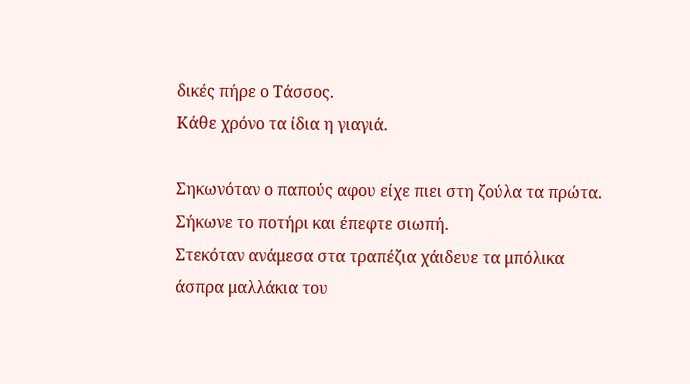δικές πήρε ο Τάσσος.
Κάθε χρόνο τα ίδια η γιαγιά.

Σηκωνόταν ο παπούς αφου είχε πιει στη ζούλα τα πρώτα.
Σήκωνε το ποτήρι και έπεφτε σιωπή.
Στεκόταν ανάμεσα στα τραπέζια χάιδευε τα μπόλικα
άσπρα μαλλάκια του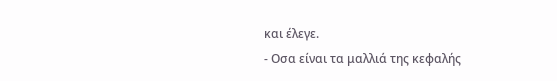και έλεγε.
- Οσα είναι τα μαλλιά της κεφαλής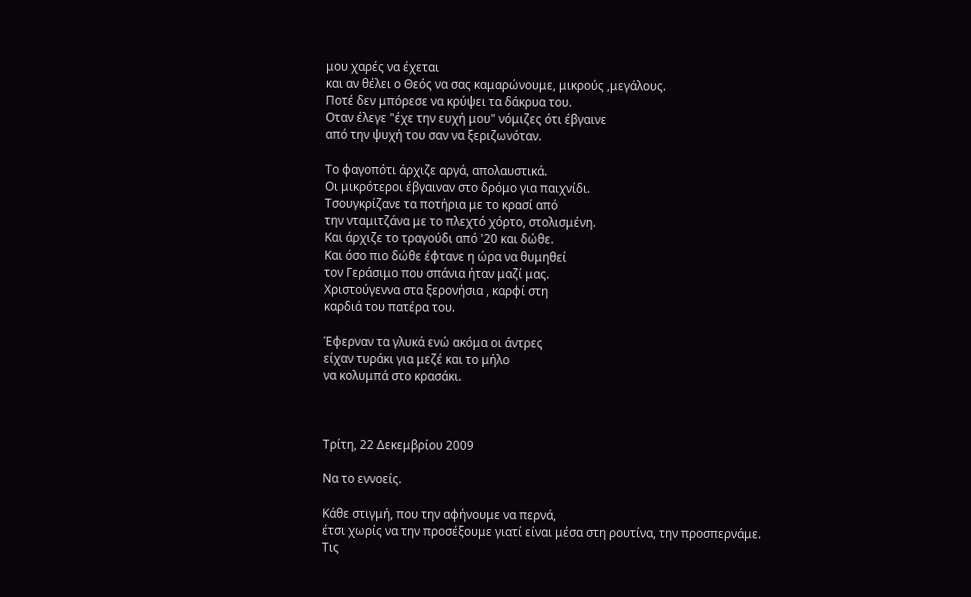μου χαρές να έχεται
και αν θέλει ο Θεός να σας καμαρώνουμε, μικρούς ,μεγάλους.
Ποτέ δεν μπόρεσε να κρύψει τα δάκρυα του.
Οταν έλεγε "έχε την ευχή μου" νόμιζες ότι έβγαινε
από την ψυχή του σαν να ξεριζωνόταν.

Το φαγοπότι άρχιζε αργά, απολαυστικά.
Οι μικρότεροι έβγαιναν στο δρόμο για παιχνίδι.
Τσουγκρίζανε τα ποτήρια με το κρασί από
την νταμιτζάνα με το πλεχτό χόρτο, στολισμένη.
Και άρχιζε το τραγούδι από '20 και δώθε.
Και όσο πιο δώθε έφτανε η ώρα να θυμηθεί
τον Γεράσιμο που σπάνια ήταν μαζί μας.
Χριστούγεννα στα ξερονήσια , καρφί στη
καρδιά του πατέρα του.

Έφερναν τα γλυκά ενώ ακόμα οι άντρες
είχαν τυράκι για μεζέ και το μήλο
να κολυμπά στο κρασάκι.



Τρίτη, 22 Δεκεμβρίου 2009

Να το εννοείς.

Κάθε στιγμή, που την αφήνουμε να περνά,
έτσι χωρίς να την προσέξουμε γιατί είναι μέσα στη ρουτίνα, την προσπερνάμε.
Τις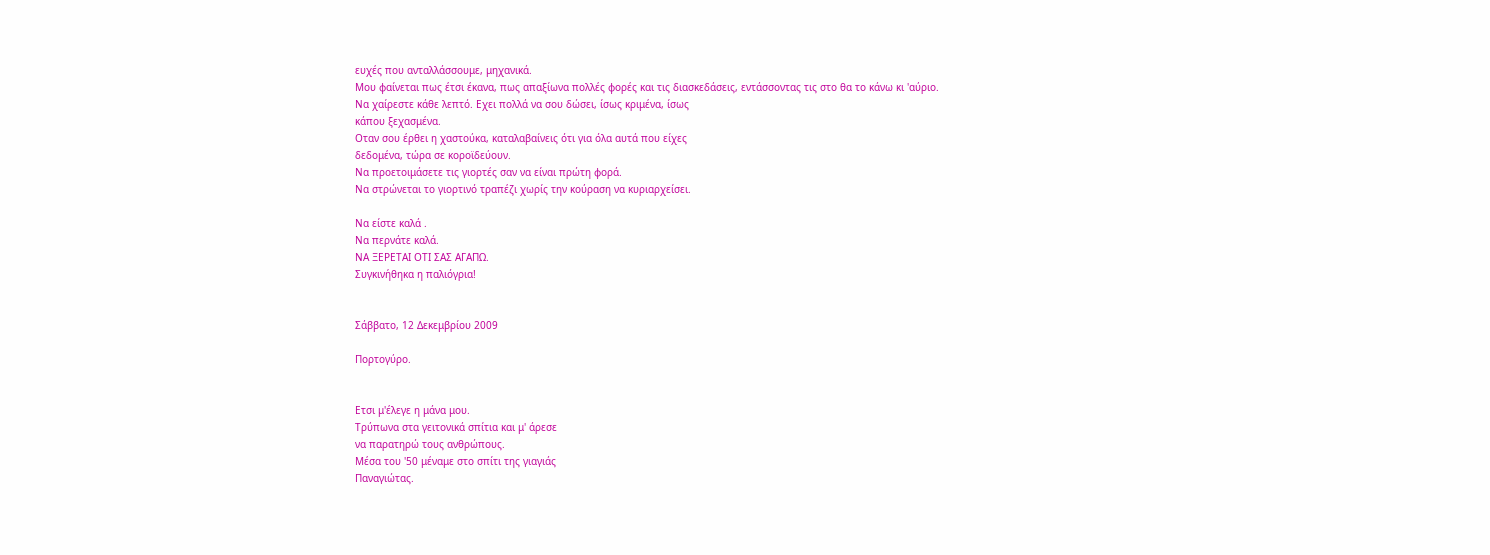ευχές που ανταλλάσσουμε, μηχανικά.
Μου φαίνεται πως έτσι έκανα, πως απαξίωνα πολλές φορές και τις διασκεδάσεις, εντάσσοντας τις στο θα το κάνω κι 'αύριο.
Να χαίρεστε κάθε λεπτό. Εχει πολλά να σου δώσει, ίσως κριμένα, ίσως
κάπου ξεχασμένα.
Οταν σου έρθει η χαστούκα, καταλαβαίνεις ότι για όλα αυτά που είχες
δεδομένα, τώρα σε κοροϊδεύουν.
Να προετοιμάσετε τις γιορτές σαν να είναι πρώτη φορά.
Να στρώνεται το γιορτινό τραπέζι χωρίς την κούραση να κυριαρχείσει.

Να είστε καλά .
Να περνάτε καλά.
ΝΑ ΞΕΡΕΤΑΙ ΟΤΙ ΣΑΣ ΑΓΑΠΩ.
Συγκινήθηκα η παλιόγρια!


Σάββατο, 12 Δεκεμβρίου 2009

Πορτογύρο.


Ετσι μ'έλεγε η μάνα μου.
Τρύπωνα στα γειτονικά σπίτια και μ' άρεσε
να παρατηρώ τους ανθρώπους.
Μέσα του '50 μέναμε στο σπίτι της γιαγιάς
Παναγιώτας.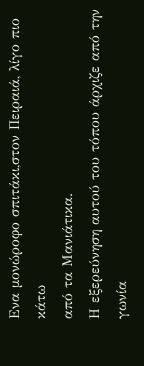Ενα μονώροφο σπιτάκι,στον Πειραιά, λίγο πιο κάτω
από τα Μανιάτικα.
Η εξερεύνηση αυτού του τόπου άρχιζε από την γωνία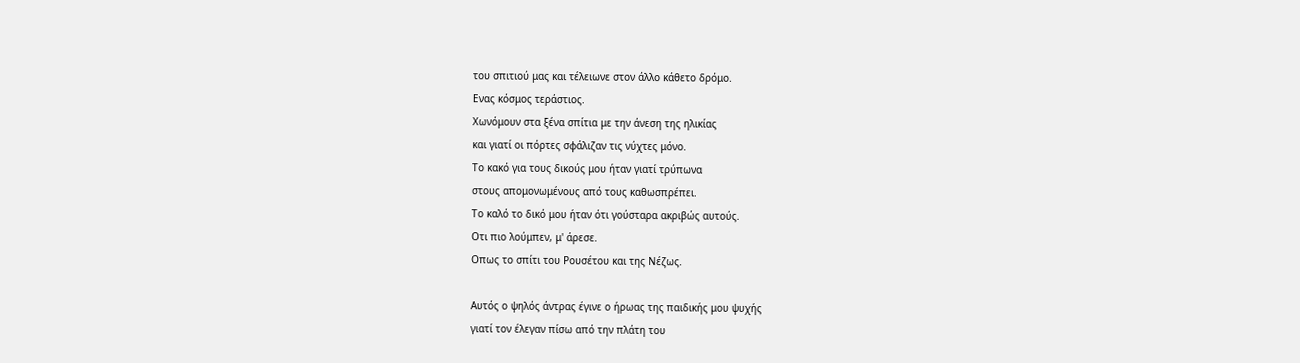του σπιτιού μας και τέλειωνε στον άλλο κάθετο δρόμο.
Ενας κόσμος τεράστιος.
Χωνόμουν στα ξένα σπίτια με την άνεση της ηλικίας
και γιατί οι πόρτες σφάλιζαν τις νύχτες μόνο.
Το κακό για τους δικούς μου ήταν γιατί τρύπωνα
στους απομονωμένους από τους καθωσπρέπει.
Το καλό το δικό μου ήταν ότι γούσταρα ακριβώς αυτούς.
Οτι πιο λούμπεν, μ' άρεσε.
Οπως το σπίτι του Ρουσέτου και της Νέζως.

Αυτός ο ψηλός άντρας έγινε ο ήρωας της παιδικής μου ψυχής
γιατί τον έλεγαν πίσω από την πλάτη του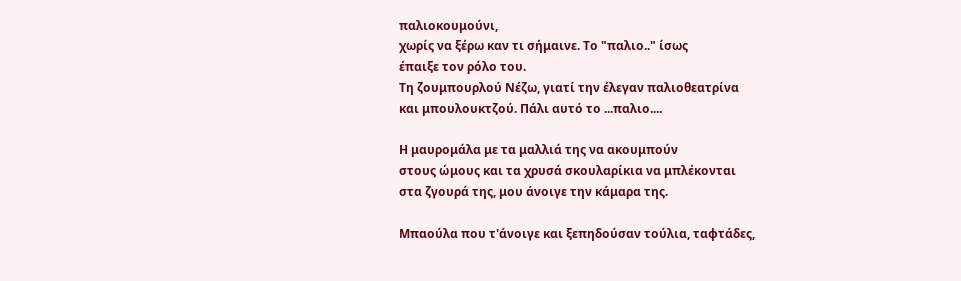παλιοκουμούνι,
χωρίς να ξέρω καν τι σήμαινε. Το "παλιο.." ίσως
έπαιξε τον ρόλο του.
Τη ζουμπουρλού Νέζω, γιατί την έλεγαν παλιοθεατρίνα
και μπουλουκτζού. Πάλι αυτό το ...παλιο....

Η μαυρομάλα με τα μαλλιά της να ακουμπούν
στους ώμους και τα χρυσά σκουλαρίκια να μπλέκονται
στα ζγουρά της, μου άνοιγε την κάμαρα της.

Μπαούλα που τ'άνοιγε και ξεπηδούσαν τούλια, ταφτάδες,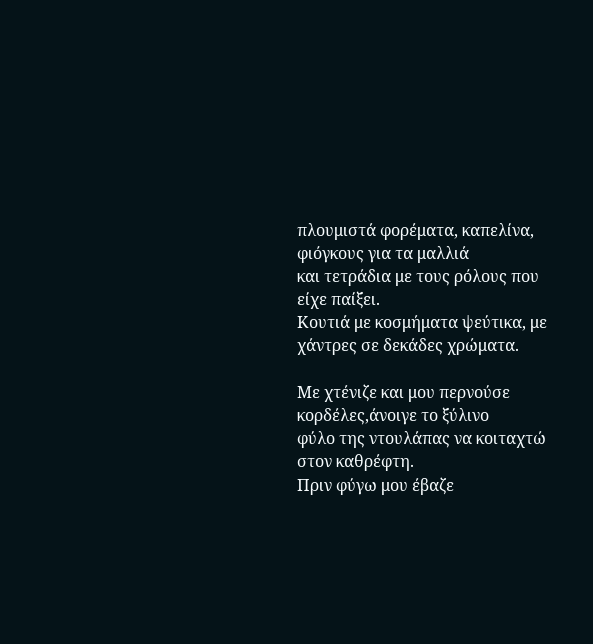πλουμιστά φορέματα, καπελίνα, φιόγκους για τα μαλλιά
και τετράδια με τους ρόλους που είχε παίξει.
Κουτιά με κοσμήματα ψεύτικα, με χάντρες σε δεκάδες χρώματα.

Με χτένιζε και μου περνούσε κορδέλες,άνοιγε το ξύλινο
φύλο της ντουλάπας να κοιταχτώ στον καθρέφτη.
Πριν φύγω μου έβαζε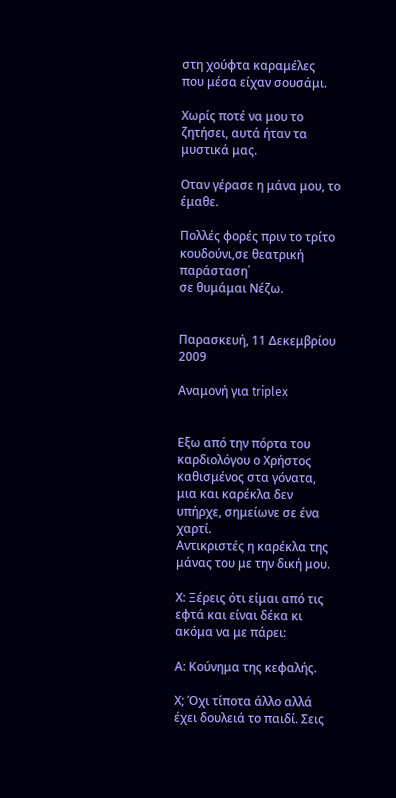στη χούφτα καραμέλες
που μέσα είχαν σουσάμι.

Χωρίς ποτέ να μου το ζητήσει, αυτά ήταν τα μυστικά μας.

Οταν γέρασε η μάνα μου, το έμαθε.

Πολλές φορές πριν το τρίτο κουδούνι,σε θεατρική παράσταση΄
σε θυμάμαι Νέζω.


Παρασκευή, 11 Δεκεμβρίου 2009

Αναμονή για triplex


Εξω από την πόρτα του καρδιολόγου ο Χρήστος καθισμένος στα γόνατα,
μια και καρέκλα δεν υπήρχε, σημείωνε σε ένα χαρτί.
Αντικριστές η καρέκλα της μάνας του με την δική μου.

Χ: Ξέρεις ότι είμαι από τις εφτά και είναι δέκα κι ακόμα να με πάρει:

Α: Κούνημα της κεφαλής.

Χ; Όχι τίποτα άλλο αλλά έχει δουλειά το παιδί. Σεις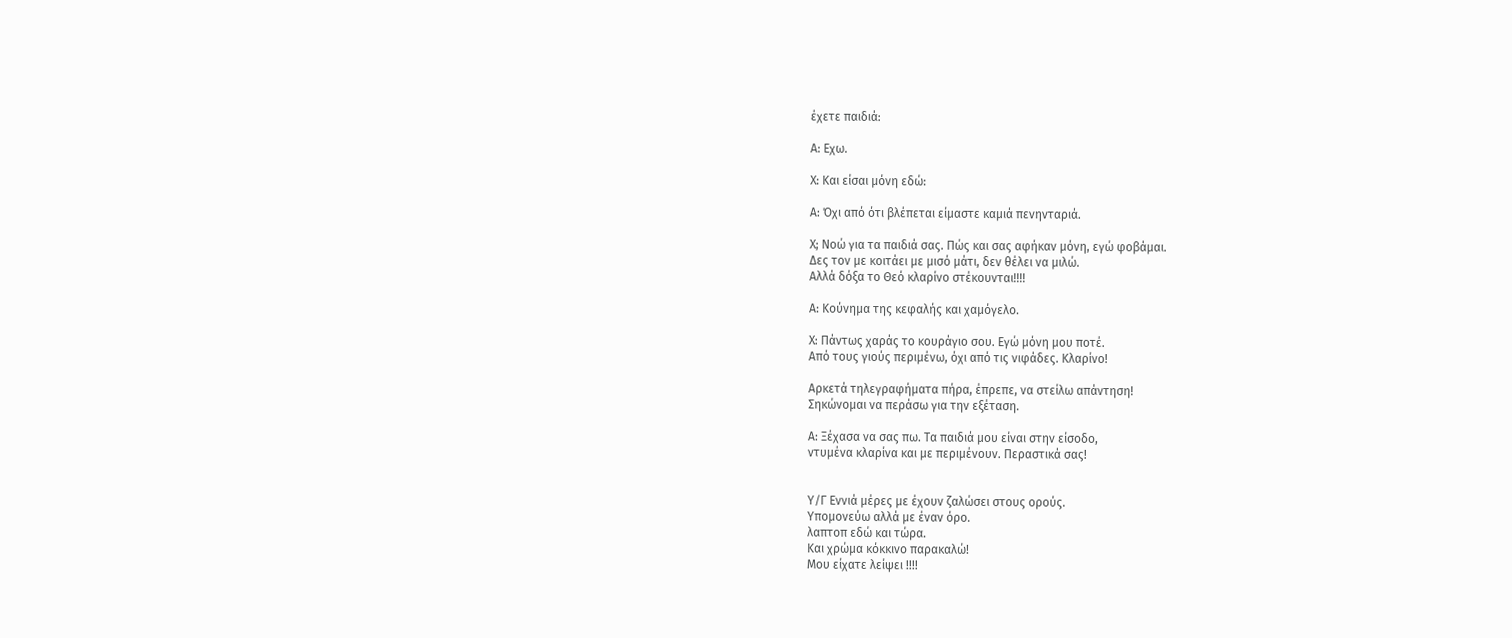έχετε παιδιά:

Α: Εχω.

Χ: Και είσαι μόνη εδώ:

Α: Όχι από ότι βλέπεται είμαστε καμιά πενηνταριά.

Χ; Νοώ για τα παιδιά σας. Πώς και σας αφήκαν μόνη, εγώ φοβάμαι.
Δες τον με κοιτάει με μισό μάτι, δεν θέλει να μιλώ.
Αλλά δόξα το Θεό κλαρίνο στέκουνται!!!!

Α: Κούνημα της κεφαλής και χαμόγελο.

Χ: Πάντως χαράς το κουράγιο σου. Εγώ μόνη μου ποτέ.
Από τους γιούς περιμένω, όχι από τις νιφάδες. Κλαρίνο!

Αρκετά τηλεγραφήματα πήρα, έπρεπε, να στείλω απάντηση!
Σηκώνομαι να περάσω για την εξέταση.

Α: Ξέχασα να σας πω. Τα παιδιά μου είναι στην είσοδο,
ντυμένα κλαρίνα και με περιμένουν. Περαστικά σας!


Υ/Γ Εννιά μέρες με έχουν ζαλώσει στους ορούς.
Υπομονεύω αλλά με έναν όρο.
λαπτοπ εδώ και τώρα.
Και χρώμα κόκκινο παρακαλώ!
Μου είχατε λείψει !!!!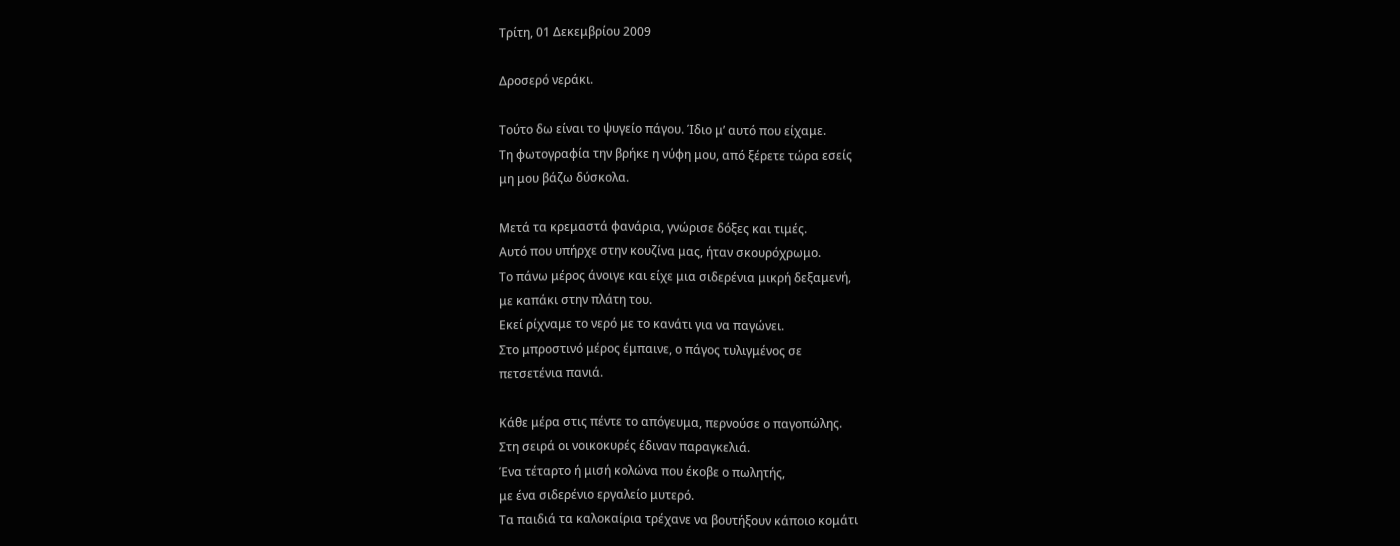Τρίτη, 01 Δεκεμβρίου 2009

Δροσερό νεράκι.

Τούτο δω είναι το ψυγείο πάγου. Ίδιο μ’ αυτό που είχαμε.
Τη φωτογραφία την βρήκε η νύφη μου, από ξέρετε τώρα εσείς
μη μου βάζω δύσκολα.

Μετά τα κρεμαστά φανάρια, γνώρισε δόξες και τιμές.
Αυτό που υπήρχε στην κουζίνα μας, ήταν σκουρόχρωμο.
Το πάνω μέρος άνοιγε και είχε μια σιδερένια μικρή δεξαμενή,
με καπάκι στην πλάτη του.
Εκεί ρίχναμε το νερό με το κανάτι για να παγώνει.
Στο μπροστινό μέρος έμπαινε, ο πάγος τυλιγμένος σε
πετσετένια πανιά.

Κάθε μέρα στις πέντε το απόγευμα, περνούσε ο παγοπώλης.
Στη σειρά οι νοικοκυρές έδιναν παραγκελιά.
Ένα τέταρτο ή μισή κολώνα που έκοβε ο πωλητής,
με ένα σιδερένιο εργαλείο μυτερό.
Τα παιδιά τα καλοκαίρια τρέχανε να βουτήξουν κάποιο κομάτι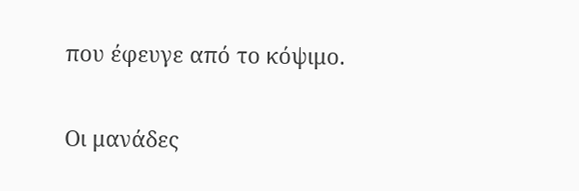που έφευγε από το κόψιμο.

Οι μανάδες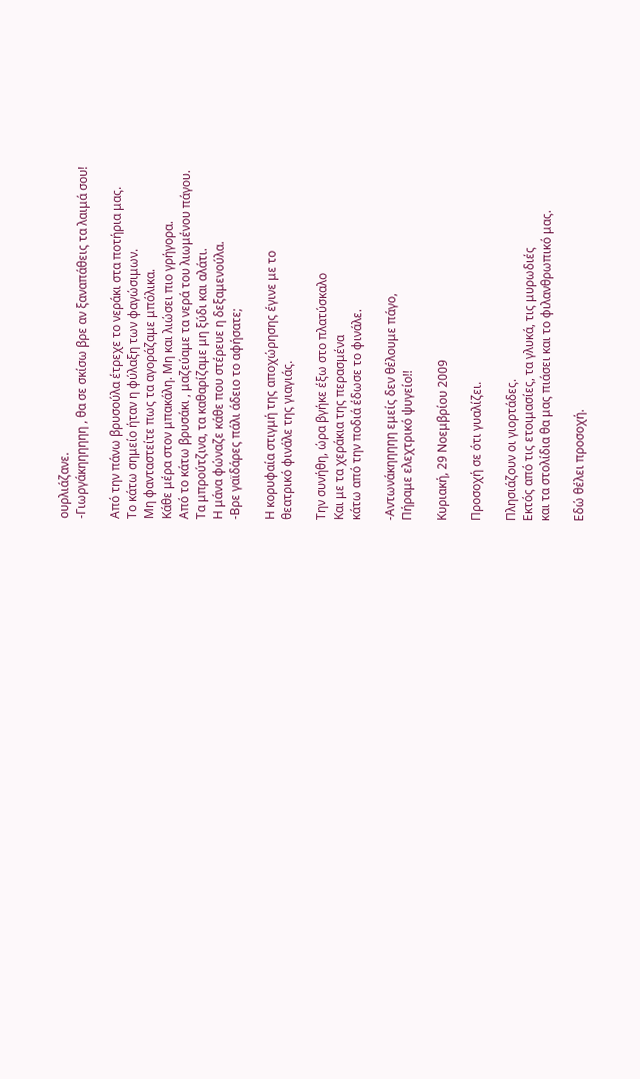ουρλιάζανε.
-Γιωργάκηηηηηη , θα σε σκίσω βρε αν ξαναπάθεις τα λαιμά σου!

Από την πάνω βρυσούλα έτρεχε το νεράκι στα ποτήρια μας.
Το κάτω σημείο ήταν η φύλαξη των φαγώσιμων.
Μη φανταστείτε πως τα αγοράζαμε μπόλικα.
Κάθε μέρα στον μπακάλη. Μη και λιώσει πιο γρήγορα.
Από το κάτω βρυσάκι , μαζεύαμε τα νερά του λιωμένου πάγου.
Τα μπρούτζινα, τα καθαρίζαμε μη ξύδι και αλάτι.
Η μάνα φώναζε κάθε που στέρευε η δεξαμενούλα.
-Βρε γαϊδάρες πάλι άδειο το αφήσατε;

Η κορυφαία στιγμή της αποχώρησης έγινε με το
θεατρικό φινάλε της γιαγιάς.

Την συνήθη, ώρα βγήκε έξω στο πλατύσκαλο
Και με τα χεράκια της περασμένα
κάτω από την ποδιά έδωσε το φινάλε.

-Αντωνάκηηηηη εμείς δεν θέλουμε πάγο,
Πήραμε ελεχτρικό ψυγείο!!

Κυριακή, 29 Νοεμβρίου 2009

Προσοχή σε ότι γυαλίζει.

Πλησιάζουν οι γιορτάδες.
Εκτός από τις ετοιμασίες, τα γλυκά, τις μυρωδιές
και τα στολίδια θα μας πιάσει και το φιλανθρωπικό μας.

Εδώ θέλει προσοχή.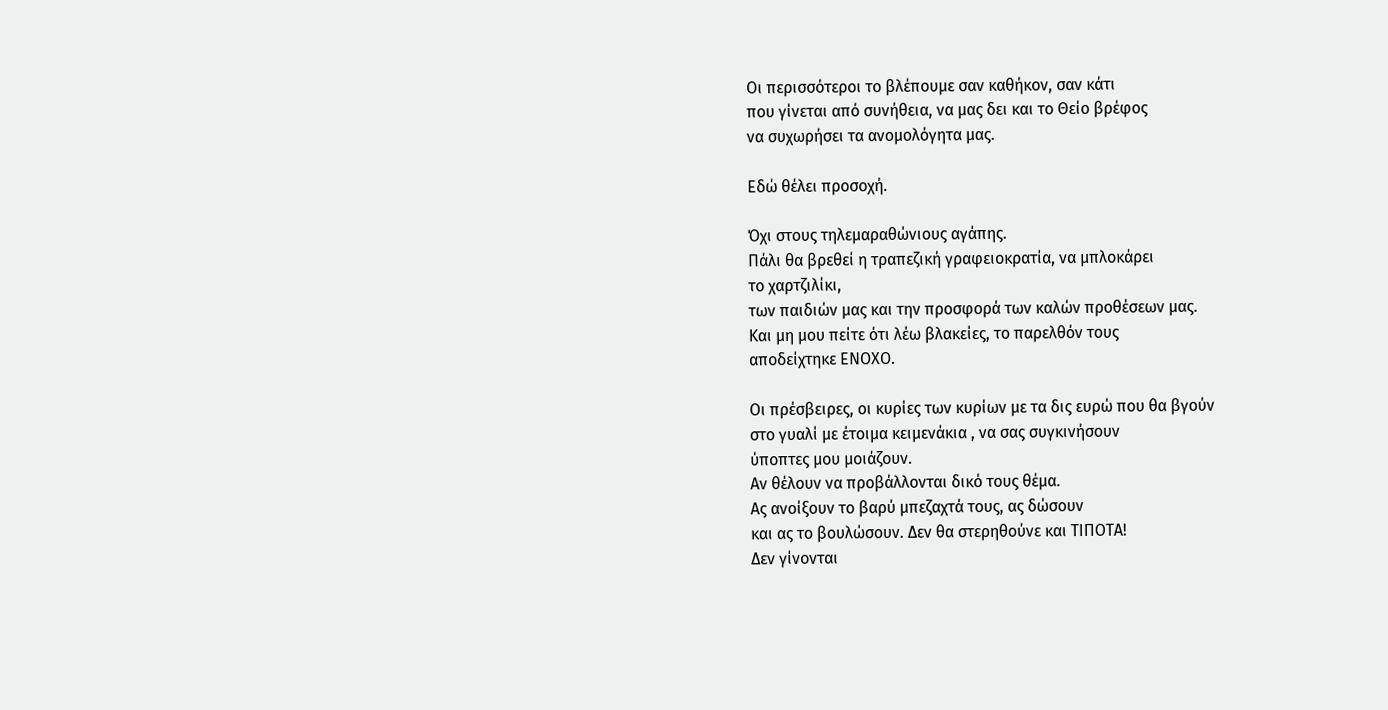Οι περισσότεροι το βλέπουμε σαν καθήκον, σαν κάτι
που γίνεται από συνήθεια, να μας δει και το Θείο βρέφος
να συχωρήσει τα ανομολόγητα μας.

Εδώ θέλει προσοχή.

Όχι στους τηλεμαραθώνιους αγάπης.
Πάλι θα βρεθεί η τραπεζική γραφειοκρατία, να μπλοκάρει
το χαρτζιλίκι,
των παιδιών μας και την προσφορά των καλών προθέσεων μας.
Και μη μου πείτε ότι λέω βλακείες, το παρελθόν τους
αποδείχτηκε ΕΝΟΧΟ.

Οι πρέσβειρες, οι κυρίες των κυρίων με τα δις ευρώ που θα βγούν
στο γυαλί με έτοιμα κειμενάκια , να σας συγκινήσουν
ύποπτες μου μοιάζουν.
Αν θέλουν να προβάλλονται δικό τους θέμα.
Ας ανοίξουν το βαρύ μπεζαχτά τους, ας δώσουν
και ας το βουλώσουν. Δεν θα στερηθούνε και ΤΙΠΟΤΑ!
Δεν γίνονται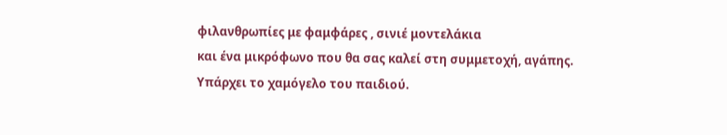φιλανθρωπίες με φαμφάρες , σινιέ μοντελάκια
και ένα μικρόφωνο που θα σας καλεί στη συμμετοχή, αγάπης.
Υπάρχει το χαμόγελο του παιδιού.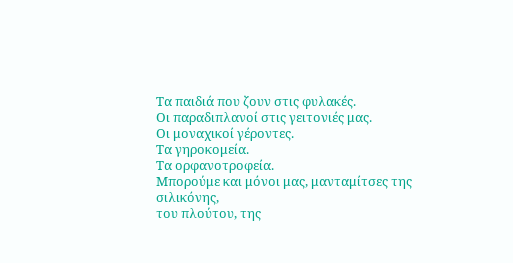Τα παιδιά που ζουν στις φυλακές.
Οι παραδιπλανοί στις γειτονιές μας.
Οι μοναχικοί γέροντες.
Τα γηροκομεία.
Τα ορφανοτροφεία.
Μπορούμε και μόνοι μας, μανταμίτσες της σιλικόνης,
του πλούτου, της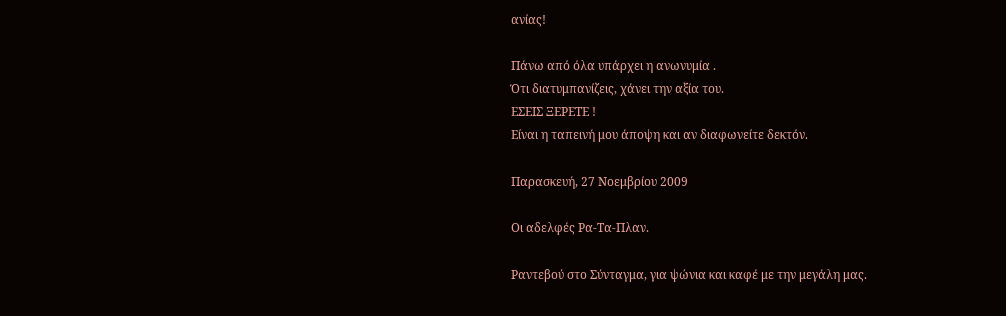ανίας!

Πάνω από όλα υπάρχει η ανωνυμία .
Ότι διατυμπανίζεις, χάνει την αξία του.
ΕΣΕΙΣ ΞΕΡΕΤΕ !
Είναι η ταπεινή μου άποψη και αν διαφωνείτε δεκτόν.

Παρασκευή, 27 Νοεμβρίου 2009

Οι αδελφές Ρα-Τα-Πλαν.

Ραντεβού στο Σύνταγμα, για ψώνια και καφέ με την μεγάλη μας.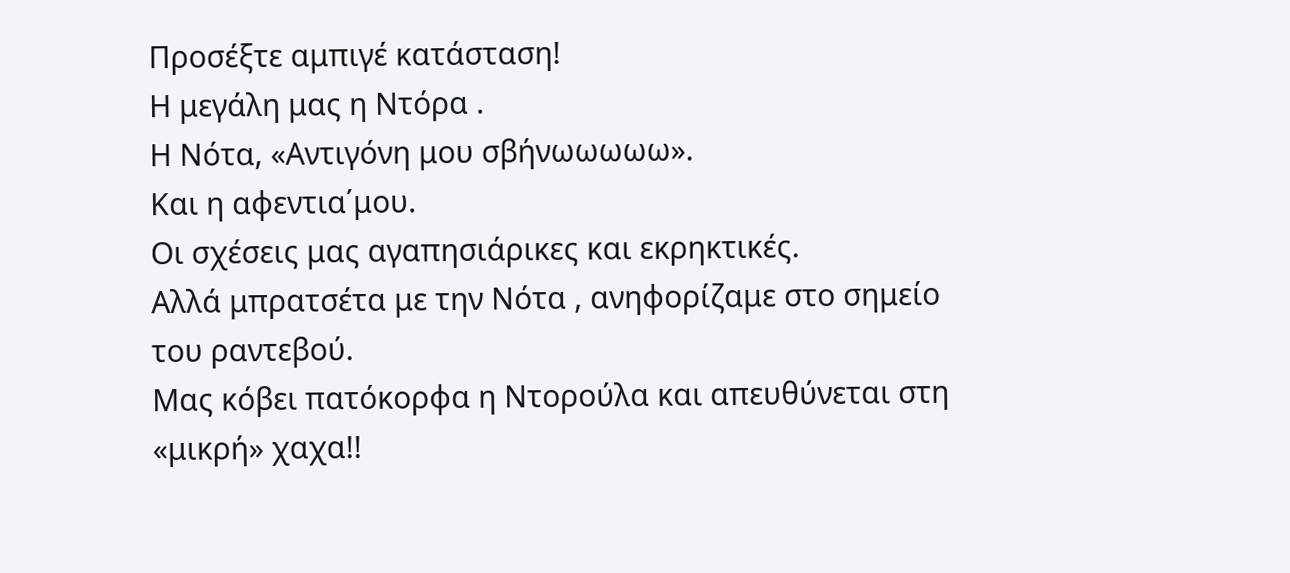Προσέξτε αμπιγέ κατάσταση!
Η μεγάλη μας η Ντόρα .
Η Νότα, «Αντιγόνη μου σβήνωωωωω».
Και η αφεντια΄μου.
Οι σχέσεις μας αγαπησιάρικες και εκρηκτικές.
Αλλά μπρατσέτα με την Νότα , ανηφορίζαμε στο σημείο
του ραντεβού.
Μας κόβει πατόκορφα η Ντορούλα και απευθύνεται στη «μικρή» χαχα!!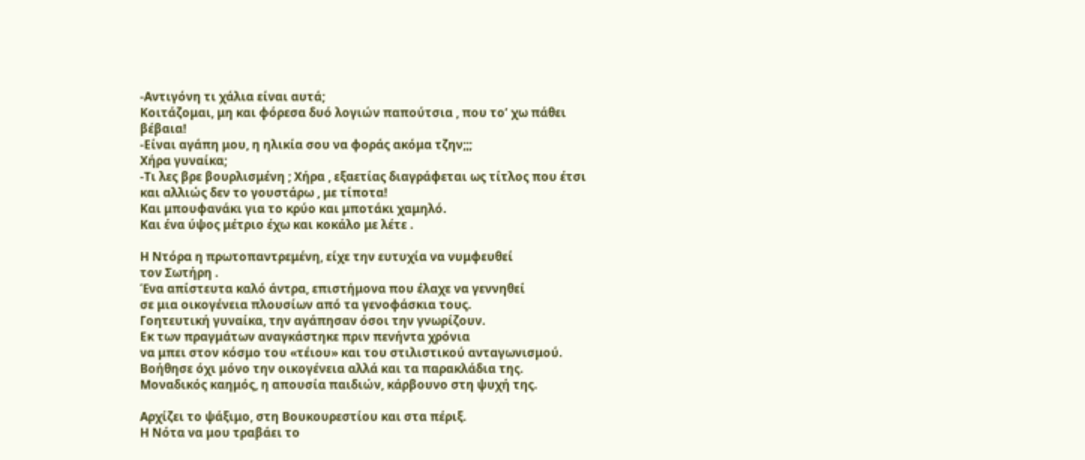-Αντιγόνη τι χάλια είναι αυτά;
Κοιτάζομαι, μη και φόρεσα δυό λογιών παπούτσια , που το’ χω πάθει βέβαια!
-Είναι αγάπη μου, η ηλικία σου να φοράς ακόμα τζην;;;
Χήρα γυναίκα;
-Τι λες βρε βουρλισμένη ; Χήρα , εξαετίας διαγράφεται ως τίτλος που έτσι
και αλλιώς δεν το γουστάρω , με τίποτα!
Και μπουφανάκι για το κρύο και μποτάκι χαμηλό.
Και ένα ύψος μέτριο έχω και κοκάλο με λέτε .

Η Ντόρα η πρωτοπαντρεμένη, είχε την ευτυχία να νυμφευθεί
τον Σωτήρη .
Ένα απίστευτα καλό άντρα, επιστήμονα που έλαχε να γεννηθεί
σε μια οικογένεια πλουσίων από τα γενοφάσκια τους.
Γοητευτική γυναίκα, την αγάπησαν όσοι την γνωρίζουν.
Εκ των πραγμάτων αναγκάστηκε πριν πενήντα χρόνια
να μπει στον κόσμο του «τέιου» και του στιλιστικού ανταγωνισμού.
Βοήθησε όχι μόνο την οικογένεια αλλά και τα παρακλάδια της.
Μοναδικός καημός, η απουσία παιδιών, κάρβουνο στη ψυχή της.

Αρχίζει το ψάξιμο, στη Βουκουρεστίου και στα πέριξ.
Η Νότα να μου τραβάει το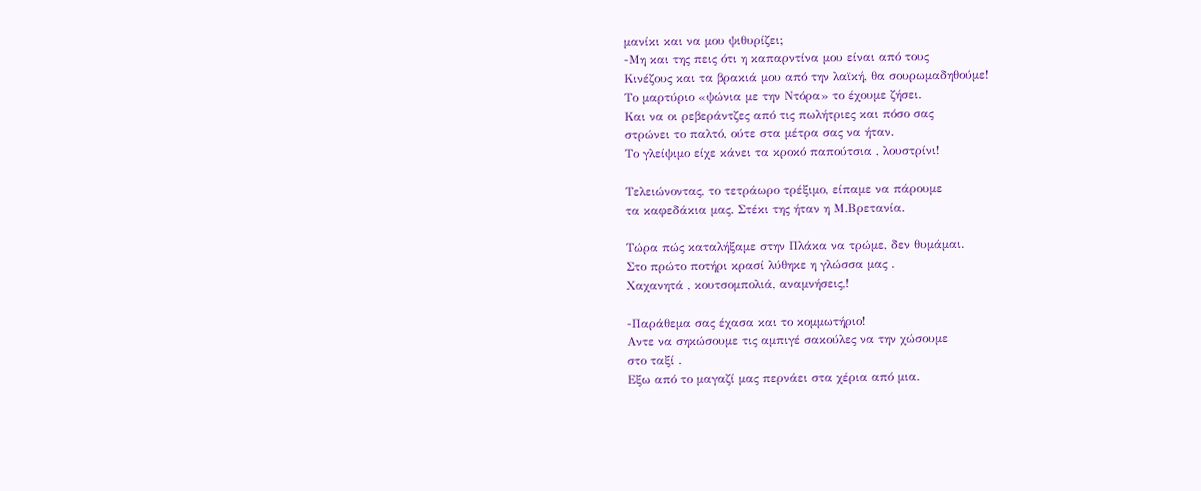μανίκι και να μου ψιθυρίζει;
-Μη και της πεις ότι η καπαρντίνα μου είναι από τους
Κινέζους και τα βρακιά μου από την λαϊκή, θα σουρωμαδηθούμε!
Το μαρτύριο «ψώνια με την Ντόρα» το έχουμε ζήσει.
Και να οι ρεβεράντζες από τις πωλήτριες και πόσο σας
στρώνει το παλτό, ούτε στα μέτρα σας να ήταν.
Το γλείψιμο είχε κάνει τα κροκό παπούτσια , λουστρίνι!

Τελειώνοντας, το τετράωρο τρέξιμο, είπαμε να πάρουμε
τα καφεδάκια μας. Στέκι της ήταν η Μ.Βρετανία.

Τώρα πώς καταλήξαμε στην Πλάκα να τρώμε, δεν θυμάμαι.
Στο πρώτο ποτήρι κρασί λύθηκε η γλώσσα μας .
Χαχανητά , κουτσομπολιά, αναμνήσεις,!

-Παράθεμα σας έχασα και το κομμωτήριο!
Αντε να σηκώσουμε τις αμπιγέ σακούλες να την χώσουμε
στο ταξί .
Εξω από το μαγαζί μας περνάει στα χέρια από μια.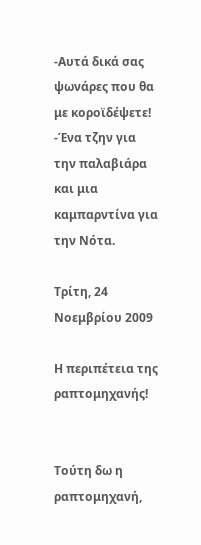-Αυτά δικά σας ψωνάρες που θα με κοροϊδέψετε!
-Ένα τζην για την παλαβιάρα και μια καμπαρντίνα για την Νότα.

Τρίτη, 24 Νοεμβρίου 2009

Η περιπέτεια της ραπτομηχανής!


Τούτη δω η ραπτομηχανή,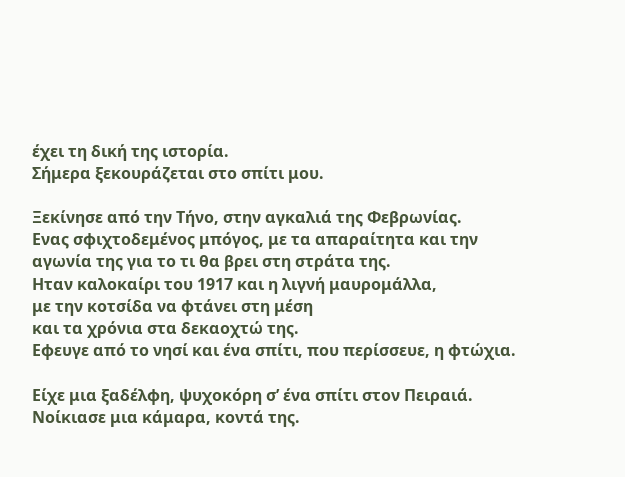έχει τη δική της ιστορία.
Σήμερα ξεκουράζεται στο σπίτι μου.

Ξεκίνησε από την Τήνο, στην αγκαλιά της Φεβρωνίας.
Ενας σφιχτοδεμένος μπόγος, με τα απαραίτητα και την
αγωνία της για το τι θα βρει στη στράτα της.
Ηταν καλοκαίρι του 1917 και η λιγνή μαυρομάλλα,
με την κοτσίδα να φτάνει στη μέση
και τα χρόνια στα δεκαοχτώ της.
Εφευγε από το νησί και ένα σπίτι, που περίσσευε, η φτώχια.

Είχε μια ξαδέλφη, ψυχοκόρη σ’ ένα σπίτι στον Πειραιά.
Νοίκιασε μια κάμαρα, κοντά της.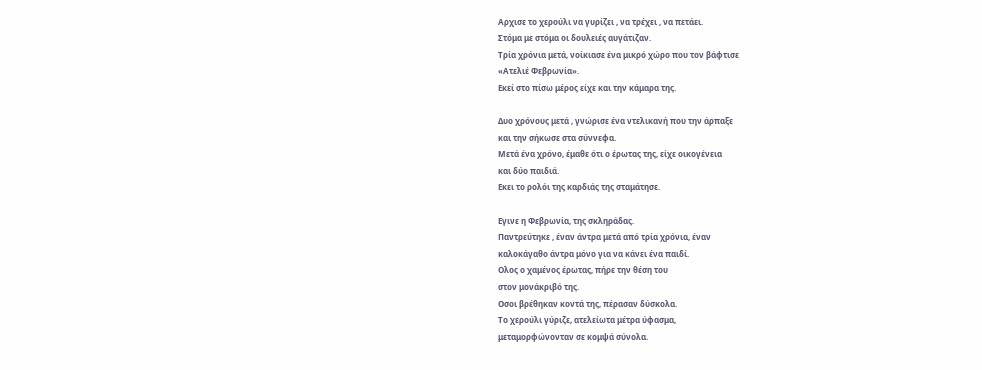Αρχισε το χερούλι να γυρίζει , να τρέχει , να πετάει.
Στόμα με στόμα οι δουλειές αυγάτιζαν.
Τρία χρόνια μετά, νοίκιασε ένα μικρό χώρο που τον βάφτισε
«Ατελιέ Φεβρωνία».
Εκεί στο πίσω μέρος είχε και την κάμαρα της.

Δυο χρόνους μετά , γνώρισε ένα ντελικανή που την άρπαξε
και την σήκωσε στα σύννεφα.
Μετά ένα χρόνο, έμαθε ότι ο έρωτας της, είχε οικογένεια
και δύο παιδιά.
Εκει το ρολόι της καρδιάς της σταμάτησε.

Εγινε η Φεβρωνία, της σκληράδας.
Παντρεύτηκε , έναν άντρα μετά από τρία χρόνια, έναν
καλοκάγαθο άντρα μόνο για να κάνει ένα παιδί.
Ολος ο χαμένος έρωτας, πήρε την θέση του
στον μονάκριβό της.
Οσοι βρέθηκαν κοντά της, πέρασαν δύσκολα.
Το χερούλι γύριζε, ατελείωτα μέτρα ύφασμα,
μεταμορφώνονταν σε κομψά σύνολα.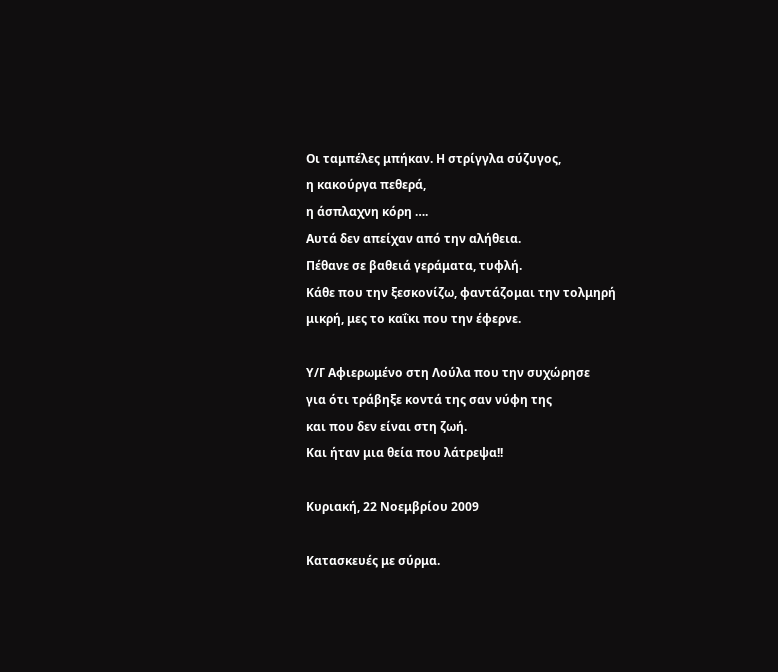Οι ταμπέλες μπήκαν. Η στρίγγλα σύζυγος,
η κακούργα πεθερά,
η άσπλαχνη κόρη ….
Αυτά δεν απείχαν από την αλήθεια.
Πέθανε σε βαθειά γεράματα, τυφλή.
Κάθε που την ξεσκονίζω, φαντάζομαι την τολμηρή
μικρή, μες το καΐκι που την έφερνε.

Υ/Γ Αφιερωμένο στη Λούλα που την συχώρησε
για ότι τράβηξε κοντά της σαν νύφη της
και που δεν είναι στη ζωή.
Και ήταν μια θεία που λάτρεψα!!

Κυριακή, 22 Νοεμβρίου 2009

Κατασκευές με σύρμα.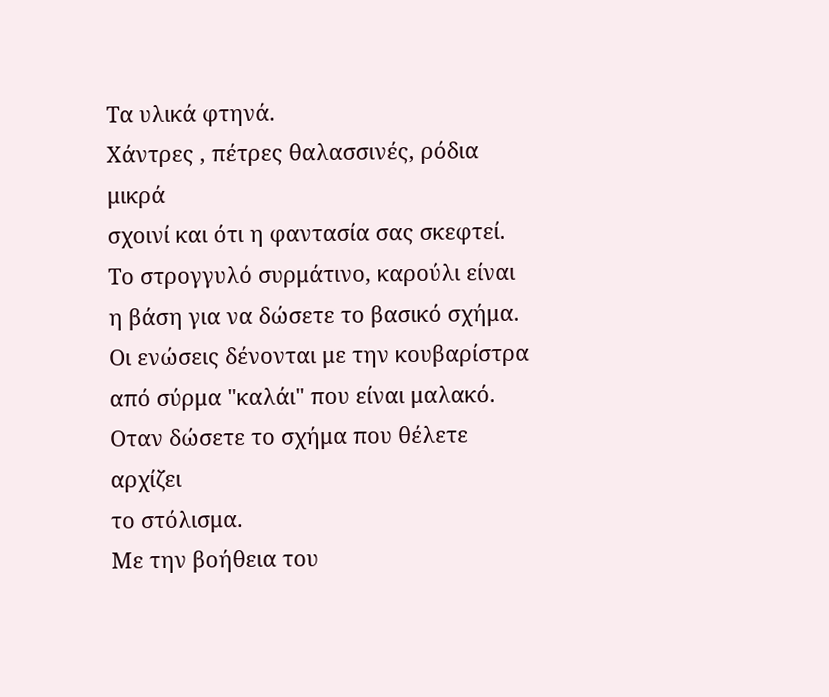Τα υλικά φτηνά.
Χάντρες , πέτρες θαλασσινές, ρόδια μικρά
σχοινί και ότι η φαντασία σας σκεφτεί.
Το στρογγυλό συρμάτινο, καρούλι είναι
η βάση για να δώσετε το βασικό σχήμα.
Οι ενώσεις δένονται με την κουβαρίστρα
από σύρμα "καλάι" που είναι μαλακό.
Οταν δώσετε το σχήμα που θέλετε αρχίζει
το στόλισμα.
Με την βοήθεια του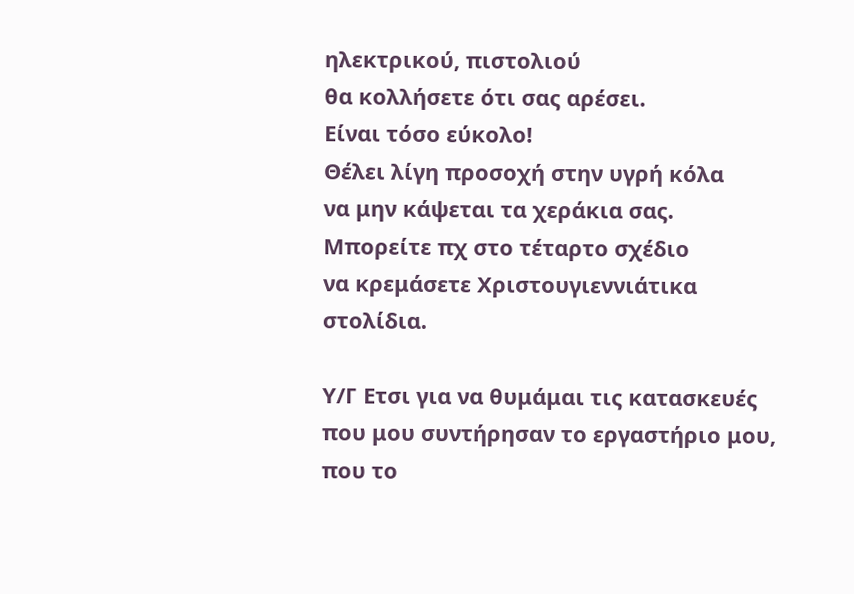ηλεκτρικού, πιστολιού
θα κολλήσετε ότι σας αρέσει.
Είναι τόσο εύκολο!
Θέλει λίγη προσοχή στην υγρή κόλα
να μην κάψεται τα χεράκια σας.
Μπορείτε πχ στο τέταρτο σχέδιο
να κρεμάσετε Χριστουγιεννιάτικα
στολίδια.

Υ/Γ Ετσι για να θυμάμαι τις κατασκευές
που μου συντήρησαν το εργαστήριο μου,
που το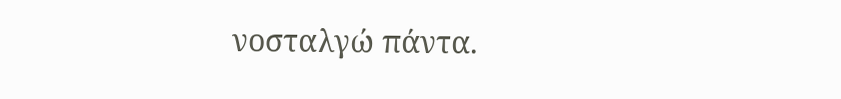νοσταλγώ πάντα.